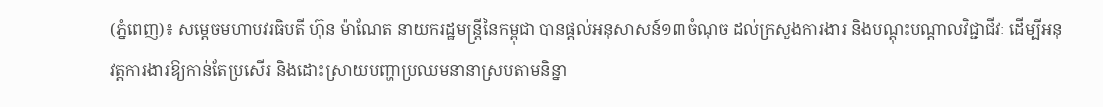(ភ្នំពេញ)៖ សម្តេចមហាបវរធិបតី ហ៊ុន ម៉ាណែត នាយករដ្ឋមន្រ្តីនៃកម្ពុជា បានផ្តល់អនុសាសន៍១៣ចំណុច ដល់ក្រសួងការងារ និងបណ្តុះបណ្តាលវិជ្ជាជីវៈ ដើម្បីអនុវត្តការងារឱ្យកាន់តែប្រសើរ និងដោះស្រាយបញ្ហាប្រឈមនានាស្របតាមនិន្នា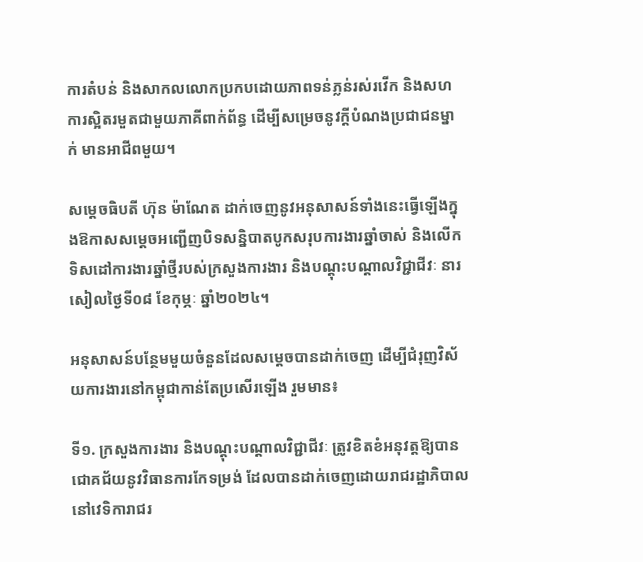ការតំបន់ និងសាកលលោកប្រកបដោយភាពទន់ភ្លន់រស់រវើក និងសហការស្អិតរមួតជាមួយភាគីពាក់ព័ន្ធ ដើម្បីសម្រេចនូវក្តីបំណងប្រជាជនម្នាក់ មានអាជីពមួយ។

សម្តេចធិបតី ហ៊ុន ម៉ាណែត ដាក់ចេញនូវអនុសាសន៍ទាំងនេះធ្វើឡើងក្នុងឱកាសសម្តេចអញ្ជើញបិទសន្និបាតបូកសរុបការងារឆ្នាំចាស់ និងលើកទិសដៅការងារឆ្នាំថ្មីរបស់ក្រសួងការងារ និងបណ្តុះបណ្តាលវិជ្ជាជីវៈ នារសៀលថ្ងៃទី០៨ ខែកុម្ភៈ ឆ្នាំ២០២៤។

អនុសាសន៍បន្ថែមមួយចំនួនដែលសម្តេចបានដាក់ចេញ ដើម្បីជំរុញវិស័យការងារនៅកម្ពុជាកាន់តែប្រសើរឡើង រួមមាន៖

ទី១. ក្រសួងការងារ និងបណ្តុះបណ្តាលវិជ្ជាជីវៈ ត្រូវខិតខំអនុវត្តឱ្យបានជោគជ័យនូវវិធានការកែទម្រង់ ដែលបានដាក់ចេញដោយរាជរដ្ឋាភិបាល នៅវេទិការាជរ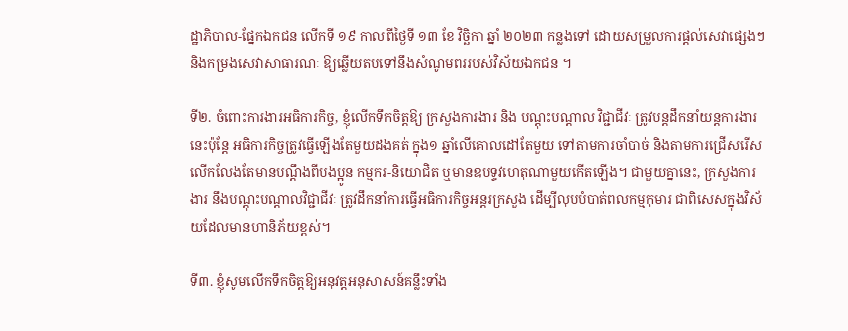ដ្ឋាភិបាល-ផ្នែកឯកជន លើកទី ១៩ កាលពីថ្ងៃទី ១៣ ខែ វិច្ឆិកា ឆ្នាំ ២០២៣ កន្លងទៅ ដោយសម្រួលការផ្តល់សេវាផ្សេងៗ និងកម្រងសេវាសាធារណៈ ឱ្យឆ្លើយតបទៅនឹងសំណូមពររបស់វិស័យឯកជន ។

ទី២. ចំពោះការងារអធិការកិច្ច, ខ្ញុំលើកទឹកចិត្តឱ្យ ក្រសួងការងារ និង បណ្តុះបណ្តាល វិជ្ជាជីវៈ ត្រូវបន្តដឹកនាំយន្តការងារនេះប៉ុន្តែ អធិការកិច្ចត្រូវធ្វើឡើងតែមួយដងគត់ ក្នុង១ ឆ្នាំលើគោលដៅតែមួយ ទៅតាមការចាំបាច់ និងតាមការជ្រើសរើស លើកលែងតែមានបណ្ដឹងពីបងប្អូន កម្មករ-និយោជិត ឬមានឧបទ្ទវហេតុណាមួយកើតឡើង។ ជាមួយគ្នានេះ, ក្រសួងការងារ នឹងបណ្តុះបណ្តាលវិជ្ជាជីវៈ ត្រូវដឹកនាំការធ្វើអធិការកិច្ចអន្តរក្រសួង ដើម្បីលុបបំបាត់ពលកម្មកុមារ ជាពិសេសក្នុងវិស័យដែលមានហានិភ័យខ្ពស់។

ទី៣. ខ្ញុំសូមលើកទឹកចិត្តឱ្យអនុវត្តអនុសាសន៍គន្លឹះទាំង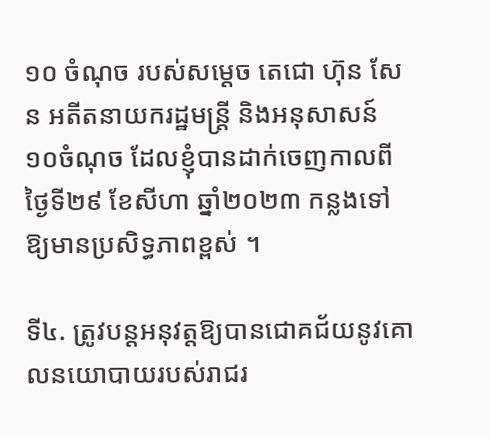១០ ចំណុច របស់សម្ដេច តេជោ ហ៊ុន សែន អតីតនាយករដ្ឋមន្ត្រី និងអនុសាសន៍ ១០ចំណុច ដែលខ្ញុំបានដាក់ចេញកាលពីថ្ងៃទី២៩ ខែសីហា ឆ្នាំ២០២៣ កន្លងទៅឱ្យមានប្រសិទ្ធភាពខ្ពស់ ។

ទី៤. ត្រូវបន្តអនុវត្តឱ្យបានជោគជ័យនូវគោលនយោបាយរបស់រាជរ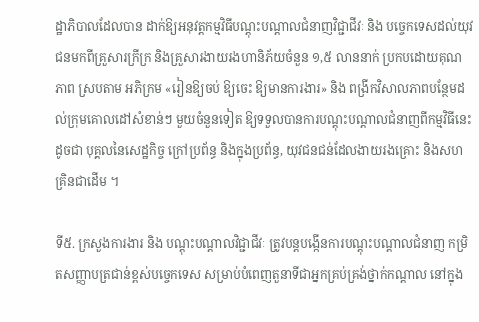ដ្ឋាភិបាលដែលបាន ដាក់ឱ្យអនុវត្តកម្មវិធីបណ្តុះបណ្តាលជំនាញវិជ្ជាជីវៈ និង បច្ចេកទេសដល់យុវជនមកពីគ្រួសារក្រីក្រ និងគ្រួសារងាយរងហានិភ័យចំនួន ១,៥ លាននាក់ ប្រកបដោយគុណភាព ស្របតាម អភិក្រម «រៀនឱ្យចប់ ឱ្យចេះ ឱ្យមានការងារ» និង ពង្រីកវិសាលភាពបន្ថែមដល់ក្រុមគោលដៅសំខាន់ៗ មួយចំនួនទៀត ឱ្យទទួលបានការបណ្ដុះបណ្ដាលជំនាញពីកម្មវិធីនេះ ដូចជា បុគ្គលនៃសេដ្ឋកិច្ច ក្រៅប្រព័ន្ធ និងក្នុងប្រព័ន្ធ, យុវជនជន់ដែលងាយរងគ្រោះ និងសហគ្រិនជាដើម ។

ទី៥. ក្រសួងការងារ និង បណ្តុះបណ្តាលវិជ្ជាជីវៈ ត្រូវបន្តបង្កើនការបណ្ដុះបណ្តាលជំនាញ កម្រិតសញ្ញាបត្រជាន់ខ្ពស់បច្ចេកទេស សម្រាប់បំពេញតួនាទីជាអ្នកគ្រប់គ្រង់ថ្នាក់កណ្តាល នៅក្នុង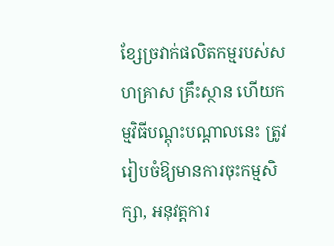ខ្សែច្រវាក់ផលិតកម្មរបស់សហគ្រាស គ្រឹះស្ថាន ហើយកម្មវិធីបណ្តុះបណ្តាលនេះ ត្រូវរៀបចំឱ្យមានការចុះកម្មសិក្សា, អនុវត្តការ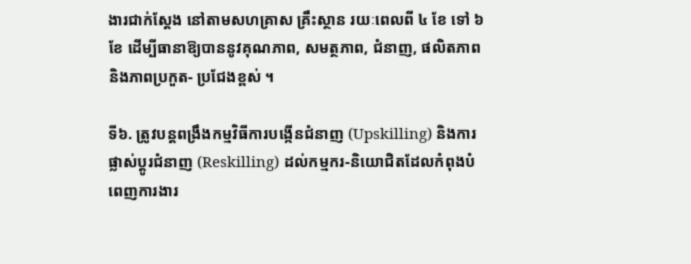ងារជាក់ស្ដែង នៅតាមសហគ្រាស គ្រឹះស្ថាន រយៈពេលពី ៤ ខែ ទៅ ៦ ខែ ដើម្បីធានាឱ្យបាននូវគុណភាព, សមត្ថភាព, ជំនាញ, ផលិតភាព និងភាពប្រកួត- ប្រជែងខ្ពស់ ។

ទី៦. ត្រូវបន្តពង្រឹងកម្មវិធីការបង្កើនជំនាញ (Upskilling) និងការផ្លាស់ប្តូរជំនាញ (Reskilling) ដល់កម្មករ-និយោជិតដែលកំពុងបំពេញការងារ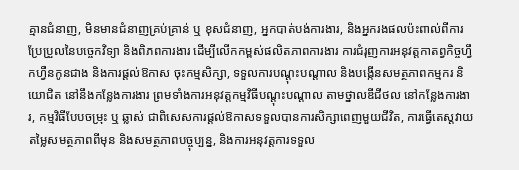គ្មានជំនាញ, មិនមានជំនាញគ្រប់គ្រាន់ ឬ ខុសជំនាញ, អ្នកបាត់បង់ការងារ, និងអ្នករងផលប៉ះពាល់ពីការប្រែប្រួលនៃបច្ចេកវិទ្យា និងពិភពការងារ ដើម្បីលើកកម្ពស់ផលិតភាពការងារ ការជំរុញការអនុវត្តកាតព្វកិច្ចហ្វឹកហ្វឺនកូនជាង និងការផ្ដល់ឱកាស ចុះកម្មសិក្សា, ទទួលការបណ្ដុះបណ្ដាល និងបង្កើនសមត្ថភាពកម្មករ និយោជិត នៅនឹងកន្លែងការងារ ព្រមទាំងការអនុវត្តកម្មវិធីបណ្តុះបណ្តាល តាមថ្នាលឌីជីថល នៅកន្លែងការងារ, កម្មវិធីបែបចម្រុះ ឬ ឆ្លាស់ ជាពិសេសការផ្ដល់ឱកាសទទួលបានការសិក្សាពេញមួយជីវិត, ការធ្វើតេស្តវាយតម្លៃសមត្ថភាពពីមុន និងសមត្ថភាពបច្ចុប្បន្ន, និងការអនុវត្តការទទួល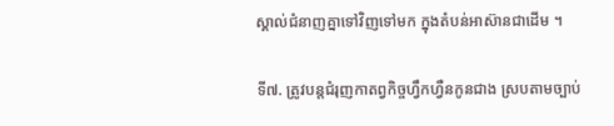ស្គាល់ជំនាញគ្នាទៅវិញទៅមក ក្នុងតំបន់អាស៊ានជាដើម ។

ទី៧. ត្រូវបន្តជំរុញកាតព្វកិច្ចហ្វឹកហ្វឺនកូនជាង ស្របតាមច្បាប់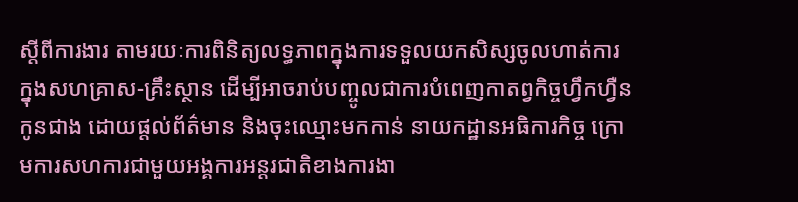ស្ដីពីការងារ តាមរយៈការពិនិត្យលទ្ធភាពក្នុងការទទួលយកសិស្សចូលហាត់ការ ក្នុងសហគ្រាស-គ្រឹះស្ថាន ដើម្បីអាចរាប់បញ្ចូលជាការបំពេញកាតព្វកិច្ចហ្វឹកហ្វឺនកូនជាង ដោយផ្តល់ព័ត៌មាន និងចុះឈ្មោះមកកាន់ នាយកដ្ឋានអធិការកិច្ច ក្រោមការសហការជាមួយអង្គការអន្តរជាតិខាងការងា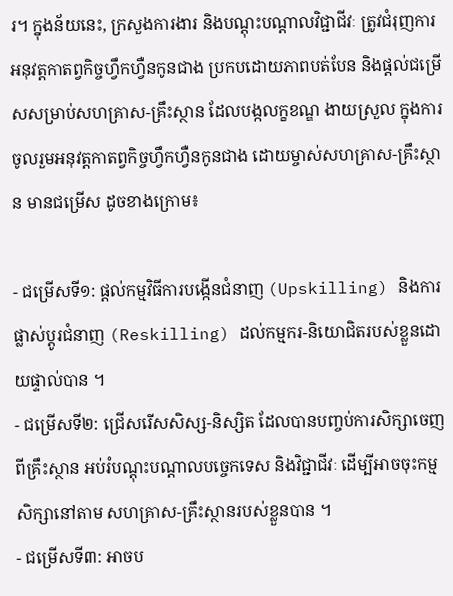រ។ ក្នុងន័យនេះ, ក្រសួងការងារ និងបណ្តុះបណ្តាលវិជ្ជាជីវៈ ត្រូវជំរុញការអនុវត្តកាតព្វកិច្ចហ្វឹកហ្វឺនកូនជាង ប្រកបដោយភាពបត់បែន និងផ្តល់ជម្រើសសម្រាប់សហគ្រាស-គ្រឹះស្ថាន ដែលបង្កលក្ខខណ្ឌ ងាយស្រួល ក្នុងការចូលរួមអនុវត្តកាតព្វកិច្ចហ្វឹកហ្វឺនកូនជាង ដោយម្ចាស់សហគ្រាស-គ្រឹះស្ថាន មានជម្រើស ដូចខាងក្រោម៖

- ជម្រើសទី១: ផ្តល់កម្មវិធីការបង្កើនជំនាញ (Upskilling) និងការផ្លាស់ប្តូរជំនាញ (Reskilling) ដល់កម្មករ-និយោជិតរបស់ខ្លួនដោយផ្ទាល់បាន ។
- ជម្រើសទី២: ជ្រើសរើសសិស្ស-និស្សិត ដែលបានបញ្ចប់ការសិក្សាចេញពីគ្រឹះស្ថាន អប់រំបណ្តុះបណ្តាលបច្ចេកទេស និងវិជ្ជាជីវៈ ដើម្បីអាចចុះកម្មសិក្សានៅតាម សហគ្រាស-គ្រឹះស្ថានរបស់ខ្លួនបាន ។
- ជម្រើសទី៣: អាចប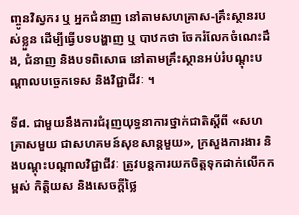ញ្ចូនវិស្វករ ឬ អ្នកជំនាញ នៅតាមសហគ្រាស-គ្រឹះស្ថានរបស់ខ្លួន ដើម្បីធ្វើបទបង្ហាញ ឬ បាឋកថា ចែករំលែកចំណេះដឹង, ជំនាញ និងបទពិសោធ នៅតាមគ្រឹះស្ថានអប់រំបណ្តុះបណ្តាលបច្ចេកទេស និងវិជ្ជាជីវៈ ។

ទី៨. ជាមួយនឹងការជំរុញយុទ្ធនាការថ្នាក់ជាតិស្តីពី «សហគ្រាសមួយ ជាសហគមន៍សុខសាន្តមួយ», ក្រសួងការងារ និងបណ្តុះបណ្តាលវិជ្ជាជីវៈ ត្រូវបន្តការយកចិត្តទុកដាក់លើកកម្ពស់ កិត្តិយស និងសេចក្តីថ្លៃ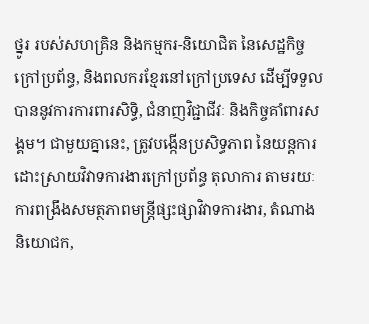ថ្នូរ របស់សហគ្រិន និងកម្មករ-និយោជិត នៃសេដ្ឋកិច្ចក្រៅប្រព័ន្ធ, និងពលករខ្មែរនៅក្រៅប្រទេស ដើម្បីទទួលបាននូវការការពារសិទ្ធិ, ជំនាញវិជ្ជាជីវៈ និងកិច្ចគាំពារសង្គម។ ជាមួយគ្នានេះ, ត្រូវបង្កើនប្រសិទ្ធភាព នៃយន្តការដោះស្រាយវិវាទការងារក្រៅប្រព័ន្ធ តុលាការ តាមរយៈការពង្រឹងសមត្ថភាពមន្ត្រីផ្សះផ្សាវិវាទការងារ, តំណាងនិយោជក,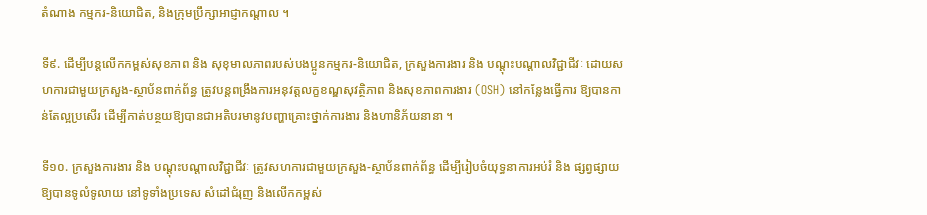តំណាង កម្មករ-និយោជិត, និងក្រុមប្រឹក្សាអាជ្ញាកណ្តាល ។

ទី៩. ដើម្បីបន្តលើកកម្ពស់សុខភាព និង សុខុមាលភាពរបស់បងប្អូនកម្មករ-និយោជិត, ក្រសួងការងារ និង បណ្តុះបណ្តាលវិជ្ជាជីវៈ ដោយសហការជាមួយក្រសួង-ស្ថាប័នពាក់ព័ន្ធ ត្រូវបន្តពង្រឹងការអនុវត្តលក្ខខណ្ឌសុវត្ថិភាព និងសុខភាពការងារ (OSH) នៅកន្លែងធ្វើការ ឱ្យបានកាន់តែល្អប្រសើរ ដើម្បីកាត់បន្ថយឱ្យបានជាអតិបរមានូវបញ្ហាគ្រោះថ្នាក់ការងារ និងហានិភ័យនានា ។

ទី១០. ក្រសួងការងារ និង បណ្តុះបណ្តាលវិជ្ជាជីវៈ ត្រូវសហការជាមួយក្រសួង-ស្ថាប័នពាក់ព័ន្ធ ដើម្បីរៀបចំយុទ្ធនាការអប់រំ និង ផ្សព្វផ្សាយឱ្យបានទូលំទូលាយ នៅទូទាំងប្រទេស សំដៅជំរុញ និងលើកកម្ពស់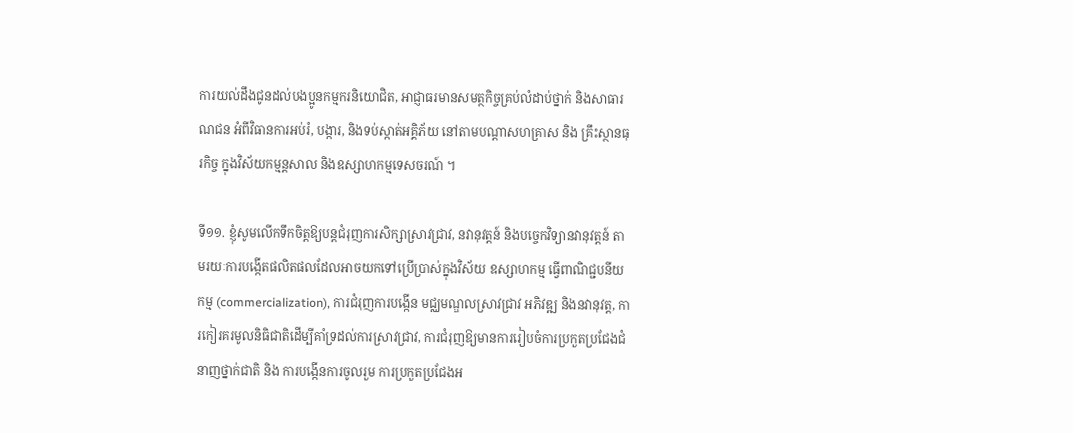ការយល់ដឹងជូនដល់បងប្អូនកម្មករនិយោជិត, អាជ្ញាធរមានសមត្ថកិច្ចគ្រប់លំដាប់ថ្នាក់ និងសាធារណជន អំពីវិធានការអប់រំ, បង្ការ, និងទប់ស្កាត់អគ្គិភ័យ នៅតាមបណ្តាសហគ្រាស និង គ្រឹះស្ថានធុរកិច្ច ក្នុងវិស័យកម្មន្តសាល និងឧស្សាហកម្មទេសចរណ៍ ។

ទី១១. ខ្ញុំសូមលើកទឹកចិត្តឱ្យបន្តជំរុញការសិក្សាស្រាវជ្រាវ, នវានុវត្តន៍ និងបច្ចេកវិទ្យានវានុវត្តន៍ តាមរយៈការបង្កើតផលិតផលដែលអាចយកទៅប្រើប្រាស់ក្នុងវិស័យ ឧស្សាហកម្ម ធ្វើពាណិជ្ជបនីយកម្ម (commercialization), ការជំរុញការបង្កើន មជ្ឈមណ្ឌលស្រាវជ្រាវ អភិវឌ្ឍ និងនវានុវត្ត, ការកៀរគរមូលនិធិជាតិដើម្បីគាំទ្រដល់ការស្រាវជ្រាវ, ការជំរុញឱ្យមានការរៀបចំការប្រកួតប្រជែងជំនាញថ្នាក់ជាតិ និង ការបង្កើនការចូលរួម ការប្រកួតប្រជែងអ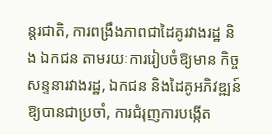ន្តរជាតិ, ការពង្រឹងភាពជាដៃគូរវាងរដ្ឋ និង ឯកជន តាមរយៈការរៀបចំឱ្យមាន កិច្ចសន្ទនារវាងរដ្ឋ, ឯកជន និងដៃគូអភិវឌ្ឍន៍ ឱ្យបានជាប្រចាំ, ការជំរុញការបង្កើត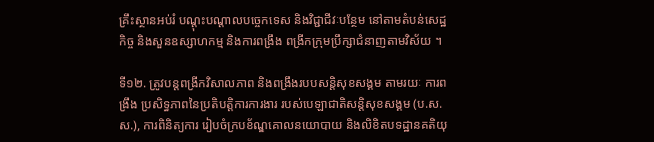គ្រឹះស្ថានអប់រំ បណ្ដុះបណ្ដាលបច្ចេកទេស និងវិជ្ជាជីវៈបន្ថែម នៅតាមតំបន់សេដ្ឋកិច្ច និងសួនឧស្សាហកម្ម និងការពង្រឹង ពង្រីកក្រុមប្រឹក្សាជំនាញតាមវិស័យ ។

ទី១២. ត្រូវបន្តពង្រីកវិសាលភាព និងពង្រឹងរបបសន្តិសុខសង្គម តាមរយៈ ការពង្រឹង ប្រសិទ្ធភាពនៃប្រតិបត្តិការការងារ របស់បេឡាជាតិសន្តិសុខសង្គម (ប.ស.ស.), ការពិនិត្យការ រៀបចំក្របខ័ណ្ឌគោលនយោបាយ និងលិខិតបទដ្ឋានគតិយុ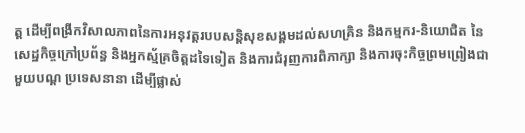ត្ត ដើម្បីពង្រីកវិសាលភាពនៃការអនុវត្តរបបសន្តិសុខសង្គមដល់សហគ្រិន និងកម្មករ-និយោជិត នៃសេដ្ឋកិច្ចក្រៅប្រព័ន្ធ និងអ្នកស្ម័គ្រចិត្តដទៃទៀត និងការជំរុញការពិភាក្សា និងការចុះកិច្ចព្រមព្រៀងជាមួយបណ្ត ប្រទេសនានា ដើម្បីផ្លាស់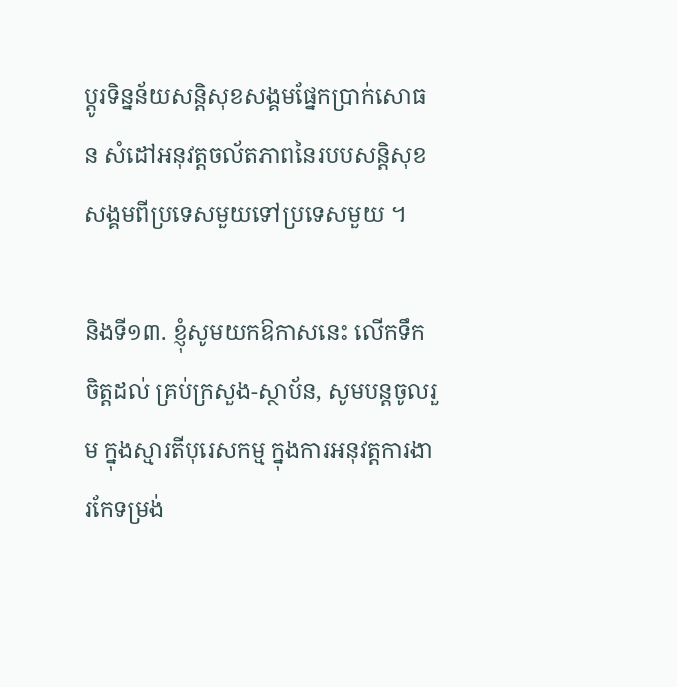ប្តូរទិន្នន័យសន្តិសុខសង្គមផ្នែកប្រាក់សោធន សំដៅអនុវត្តចល័តភាពនៃរបបសន្តិសុខសង្គមពីប្រទេសមួយទៅប្រទេសមួយ ។

និងទី១៣. ខ្ញុំសូមយកឱកាសនេះ លើកទឹកចិត្តដល់ គ្រប់ក្រសួង-ស្ថាប័ន, សូមបន្តចូលរួម ក្នុងស្មារតីបុរេសកម្ម ក្នុងការអនុវត្តការងារកែទម្រង់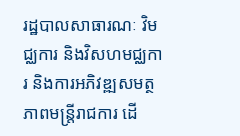រដ្ឋបាលសាធារណៈ វិមជ្ឈការ និងវិសហមជ្ឈការ និងការអភិវឌ្ឍសមត្ថភាពមន្ត្រីរាជការ ដើ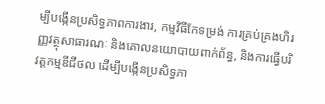ម្បីបង្កើនប្រសិទ្ធភាពការងារ, កម្មវិធីកែទម្រង់ ការគ្រប់គ្រងហិរញ្ញវត្ថុសាធារណៈ និងគោលនយោបាយពាក់ព័ន្ធ, និងការធ្វើបរិវត្តកម្មឌីជីថល ដើម្បីបង្កើនប្រសិទ្ធភា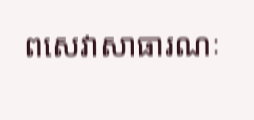ពសេវាសាធារណៈ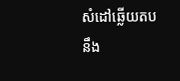សំដៅឆ្លើយតបនឹង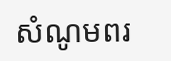សំណូមពរ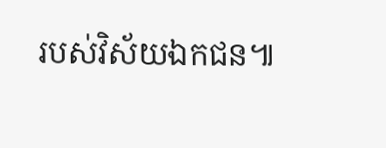របស់វិស័យឯកជន៕